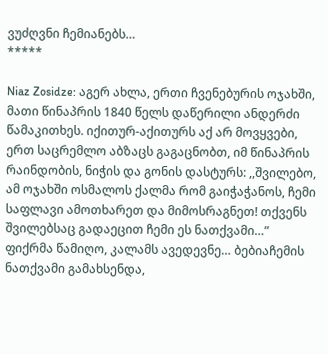ვუძღვნი ჩემიანებს…
*****

Niaz Zosidze: აგერ ახლა, ერთი ჩვენებურის ოჯახში, მათი წინაპრის 1840 წელს დაწერილი ანდერძი წამაკითხეს. იქითურ-აქითურს აქ არ მოვყვები, ერთ საცრემლო აბზაცს გაგაცნობთ, იმ წინაპრის რაინდობის, ნიჭის და გონის დასტურს: ,,შვილებო, ამ ოჯახში ოსმალოს ქალმა რომ გაიჭაჭანოს, ჩემი საფლავი ამოთხარეთ და მიმოსრაგნეთ! თქვენს შვილებსაც გადაეცით ჩემი ეს ნათქვამი…”
ფიქრმა წამიღო, კალამს ავედევნე… ბებიაჩემის ნათქვამი გამახსენდა,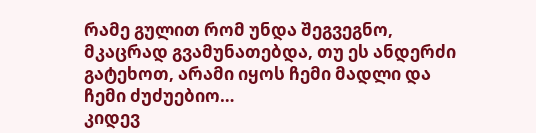რამე გულით რომ უნდა შეგვეგნო, მკაცრად გვამუნათებდა, თუ ეს ანდერძი გატეხოთ, არამი იყოს ჩემი მადლი და ჩემი ძუძუებიო…
კიდევ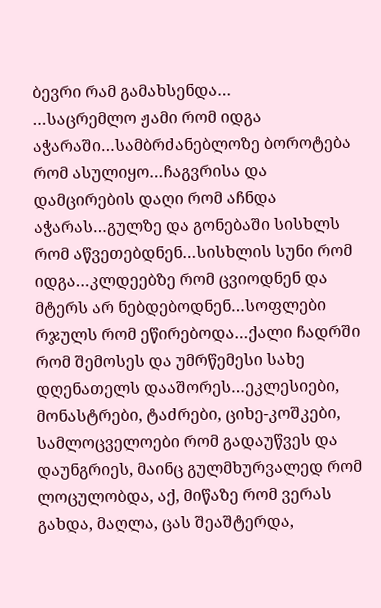ბევრი რამ გამახსენდა…
…საცრემლო ჟამი რომ იდგა აჭარაში…სამბრძანებლოზე ბოროტება რომ ასულიყო…ჩაგვრისა და დამცირების დაღი რომ აჩნდა აჭარას…გულზე და გონებაში სისხლს რომ აწვეთებდნენ…სისხლის სუნი რომ იდგა…კლდეებზე რომ ცვიოდნენ და მტერს არ ნებდებოდნენ…სოფლები რჯულს რომ ეწირებოდა…ქალი ჩადრში რომ შემოსეს და უმრწემესი სახე დღენათელს დააშორეს…ეკლესიები, მონასტრები, ტაძრები, ციხე-კოშკები, სამლოცველოები რომ გადაუწვეს და დაუნგრიეს, მაინც გულმხურვალედ რომ ლოცულობდა, აქ, მიწაზე რომ ვერას გახდა, მაღლა, ცას შეაშტერდა,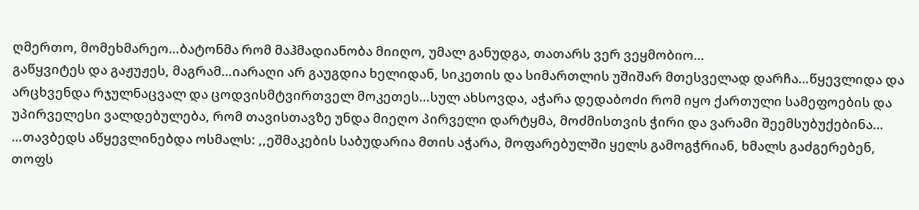ღმერთო, მომეხმარეო…ბატონმა რომ მაჰმადიანობა მიიღო, უმალ განუდგა, თათარს ვერ ვეყმობიო…
გაწყვიტეს და გაჟუჟეს, მაგრამ…იარაღი არ გაუგდია ხელიდან, სიკეთის და სიმართლის უშიშარ მთესველად დარჩა…წყევლიდა და არცხვენდა რჯულნაცვალ და ცოდვისმტვირთველ მოკეთეს…სულ ახსოვდა, აჭარა დედაბოძი რომ იყო ქართული სამეფოების და უპირველესი ვალდებულება, რომ თავისთავზე უნდა მიეღო პირველი დარტყმა, მოძმისთვის ჭირი და ვარამი შეემსუბუქებინა…
…თავბედს აწყევლინებდა ოსმალს: ,,ეშმაკების საბუდარია მთის აჭარა, მოფარებულში ყელს გამოგჭრიან, ხმალს გაძგერებენ, თოფს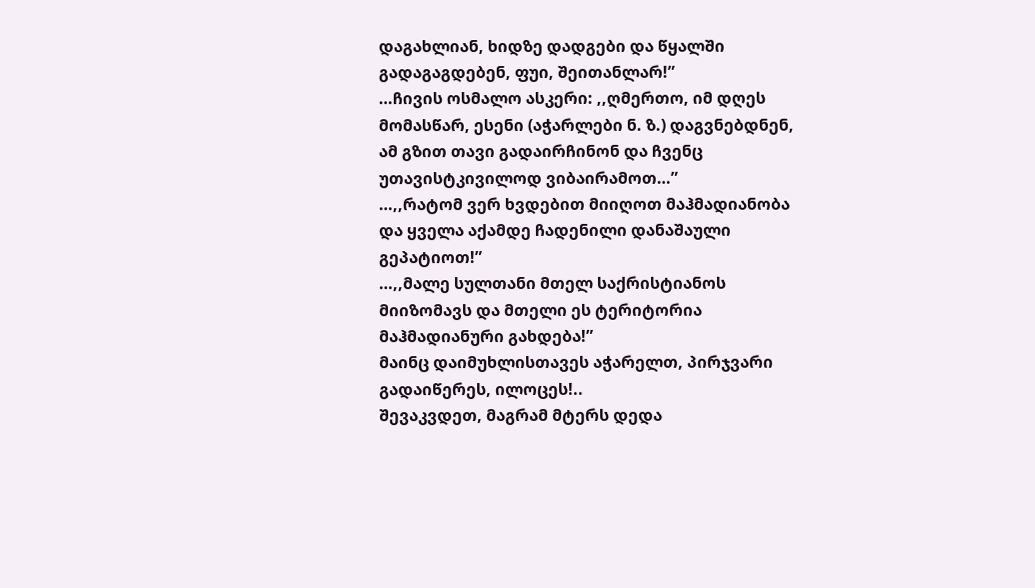დაგახლიან, ხიდზე დადგები და წყალში გადაგაგდებენ, ფუი, შეითანლარ!”
…ჩივის ოსმალო ასკერი: ,,ღმერთო, იმ დღეს მომასწარ, ესენი (აჭარლები ნ. ზ.) დაგვნებდნენ, ამ გზით თავი გადაირჩინონ და ჩვენც უთავისტკივილოდ ვიბაირამოთ…”
…,,რატომ ვერ ხვდებით მიიღოთ მაჰმადიანობა და ყველა აქამდე ჩადენილი დანაშაული გეპატიოთ!”
…,,მალე სულთანი მთელ საქრისტიანოს მიიზომავს და მთელი ეს ტერიტორია მაჰმადიანური გახდება!”
მაინც დაიმუხლისთავეს აჭარელთ, პირჯვარი გადაიწერეს, ილოცეს!..
შევაკვდეთ, მაგრამ მტერს დედა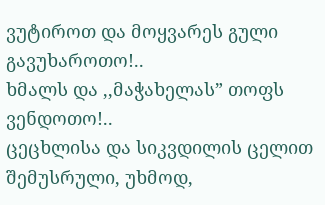ვუტიროთ და მოყვარეს გული გავუხაროთო!..
ხმალს და ,,მაჭახელას” თოფს ვენდოთო!..
ცეცხლისა და სიკვდილის ცელით შემუსრული, უხმოდ,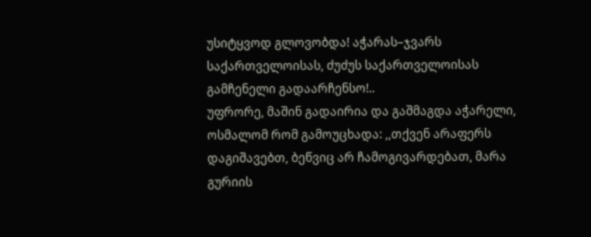უსიტყვოდ გლოვობდა! აჭარას–ჯვარს საქართველოისას, ძუძუს საქართველოისას გამჩენელი გადაარჩენსო!..
უფრორე, მაშინ გადაირია და გაშმაგდა აჭარელი, ოსმალომ რომ გამოუცხადა: ,,თქვენ არაფერს დაგიშავებთ, ბეწვიც არ ჩამოგივარდებათ, მარა გურიის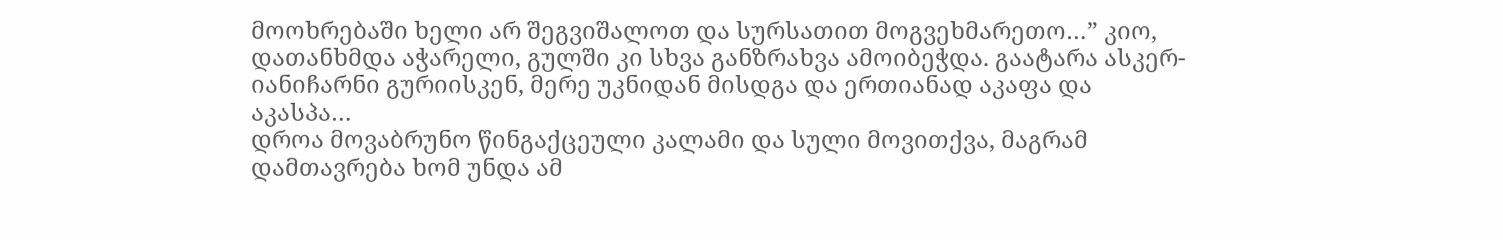მოოხრებაში ხელი არ შეგვიშალოთ და სურსათით მოგვეხმარეთო…” კიო, დათანხმდა აჭარელი, გულში კი სხვა განზრახვა ამოიბეჭდა. გაატარა ასკერ-იანიჩარნი გურიისკენ, მერე უკნიდან მისდგა და ერთიანად აკაფა და აკასპა…
დროა მოვაბრუნო წინგაქცეული კალამი და სული მოვითქვა, მაგრამ დამთავრება ხომ უნდა ამ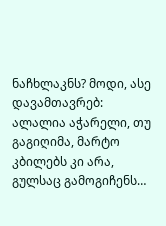ნაჩხლაკნს? მოდი, ასე დავამთავრებ:
ალალია აჭარელი, თუ გაგიღიმა, მარტო კბილებს კი არა, გულსაც გამოგიჩენს…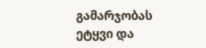გამარჯობას ეტყვი და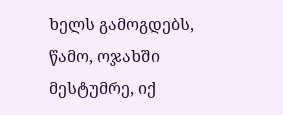ხელს გამოგდებს, წამო, ოჯახში მესტუმრე, იქ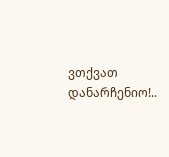ვთქვათ დანარჩენიო!..